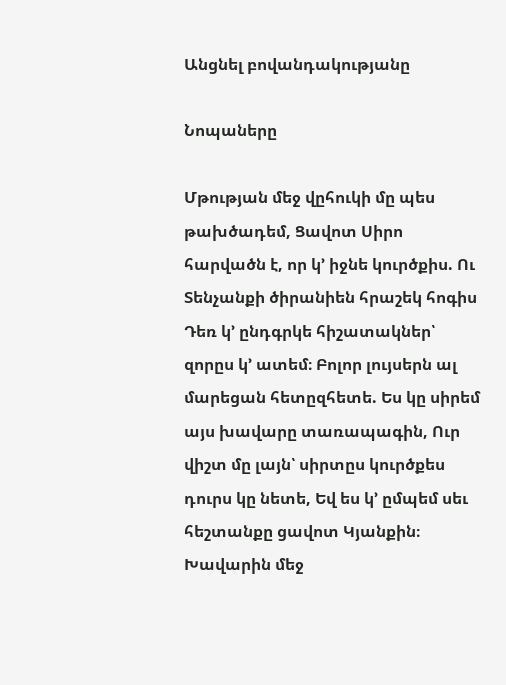Անցնել բովանդակությանը

Նոպաները

Մթության մեջ վըհուկի մը պես թախծադեմ, Ցավոտ Սիրո հարվածն է, որ կ՚ իջնե կուրծքիս. Ու Տենչանքի ծիրանիեն հրաշեկ հոգիս Դեռ կ՚ ընդգրկե հիշատակներ՝ զորըս կ՚ ատեմ։ Բոլոր լույսերն ալ մարեցան հետըզհետե. Ես կը սիրեմ այս խավարը տառապագին, Ուր վիշտ մը լայն՝ սիրտըս կուրծքես դուրս կը նետե, Եվ ես կ՚ ըմպեմ սեւ հեշտանքը ցավոտ Կյանքին։ Խավարին մեջ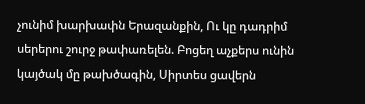չունիմ խարխափն Երազանքին, Ու կը դադրիմ սերերու շուրջ թափառելեն. Բոցեղ աչքերս ունին կայծակ մը թախծագին, Սիրտես ցավերն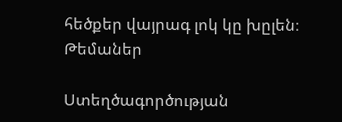հեծքեր վայրագ լոկ կը խըլեն։
Թեմաներ

Ստեղծագործության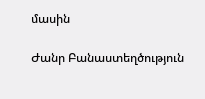մասին

Ժանր Բանաստեղծություն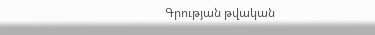Գրության թվական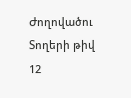Ժողովածու
Տողերի թիվ 12